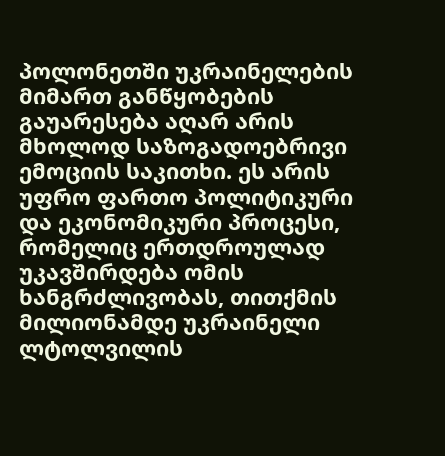პოლონეთში უკრაინელების მიმართ განწყობების გაუარესება აღარ არის მხოლოდ საზოგადოებრივი ემოციის საკითხი. ეს არის უფრო ფართო პოლიტიკური და ეკონომიკური პროცესი, რომელიც ერთდროულად უკავშირდება ომის ხანგრძლივობას, თითქმის მილიონამდე უკრაინელი ლტოლვილის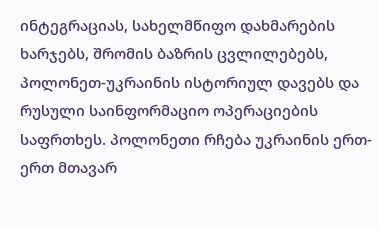ინტეგრაციას, სახელმწიფო დახმარების ხარჯებს, შრომის ბაზრის ცვლილებებს, პოლონეთ-უკრაინის ისტორიულ დავებს და რუსული საინფორმაციო ოპერაციების საფრთხეს. პოლონეთი რჩება უკრაინის ერთ-ერთ მთავარ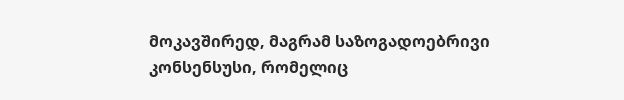მოკავშირედ, მაგრამ საზოგადოებრივი კონსენსუსი, რომელიც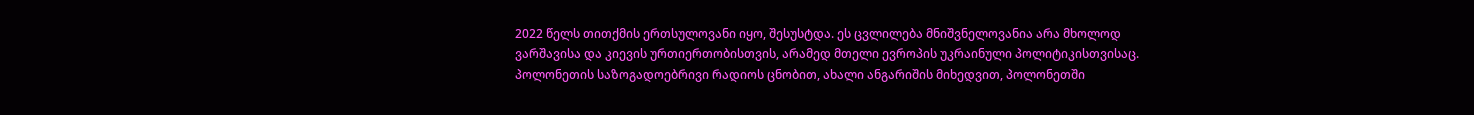2022 წელს თითქმის ერთსულოვანი იყო, შესუსტდა. ეს ცვლილება მნიშვნელოვანია არა მხოლოდ ვარშავისა და კიევის ურთიერთობისთვის, არამედ მთელი ევროპის უკრაინული პოლიტიკისთვისაც.
პოლონეთის საზოგადოებრივი რადიოს ცნობით, ახალი ანგარიშის მიხედვით, პოლონეთში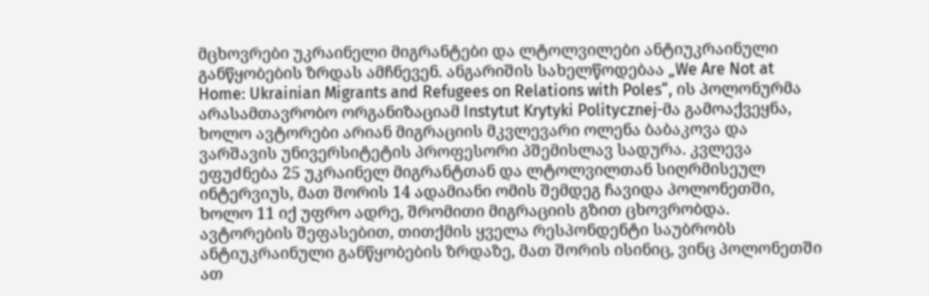მცხოვრები უკრაინელი მიგრანტები და ლტოლვილები ანტიუკრაინული განწყობების ზრდას ამჩნევენ. ანგარიშის სახელწოდებაა „We Are Not at Home: Ukrainian Migrants and Refugees on Relations with Poles“, ის პოლონურმა არასამთავრობო ორგანიზაციამ Instytut Krytyki Politycznej-მა გამოაქვეყნა, ხოლო ავტორები არიან მიგრაციის მკვლევარი ოლენა ბაბაკოვა და ვარშავის უნივერსიტეტის პროფესორი პშემისლავ სადურა. კვლევა ეფუძნება 25 უკრაინელ მიგრანტთან და ლტოლვილთან სიღრმისეულ ინტერვიუს, მათ შორის 14 ადამიანი ომის შემდეგ ჩავიდა პოლონეთში, ხოლო 11 იქ უფრო ადრე, შრომითი მიგრაციის გზით ცხოვრობდა. ავტორების შეფასებით, თითქმის ყველა რესპონდენტი საუბრობს ანტიუკრაინული განწყობების ზრდაზე, მათ შორის ისინიც, ვინც პოლონეთში ათ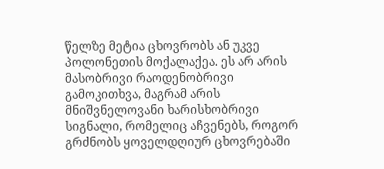წელზე მეტია ცხოვრობს ან უკვე პოლონეთის მოქალაქეა. ეს არ არის მასობრივი რაოდენობრივი გამოკითხვა, მაგრამ არის მნიშვნელოვანი ხარისხობრივი სიგნალი, რომელიც აჩვენებს, როგორ გრძნობს ყოველდღიურ ცხოვრებაში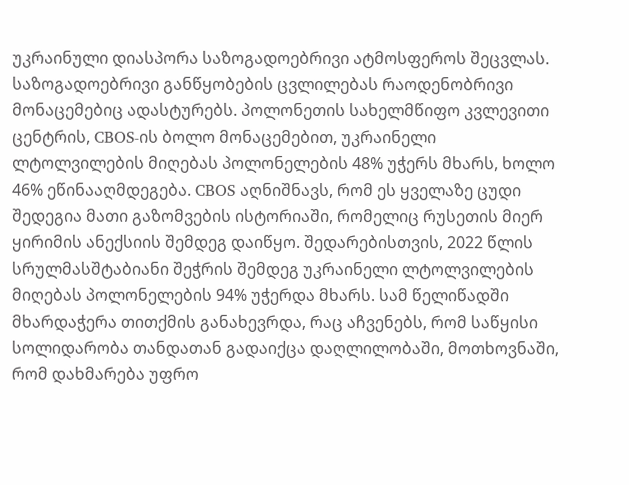უკრაინული დიასპორა საზოგადოებრივი ატმოსფეროს შეცვლას.
საზოგადოებრივი განწყობების ცვლილებას რაოდენობრივი მონაცემებიც ადასტურებს. პოლონეთის სახელმწიფო კვლევითი ცენტრის, CBOS-ის ბოლო მონაცემებით, უკრაინელი ლტოლვილების მიღებას პოლონელების 48% უჭერს მხარს, ხოლო 46% ეწინააღმდეგება. CBOS აღნიშნავს, რომ ეს ყველაზე ცუდი შედეგია მათი გაზომვების ისტორიაში, რომელიც რუსეთის მიერ ყირიმის ანექსიის შემდეგ დაიწყო. შედარებისთვის, 2022 წლის სრულმასშტაბიანი შეჭრის შემდეგ უკრაინელი ლტოლვილების მიღებას პოლონელების 94% უჭერდა მხარს. სამ წელიწადში მხარდაჭერა თითქმის განახევრდა, რაც აჩვენებს, რომ საწყისი სოლიდარობა თანდათან გადაიქცა დაღლილობაში, მოთხოვნაში, რომ დახმარება უფრო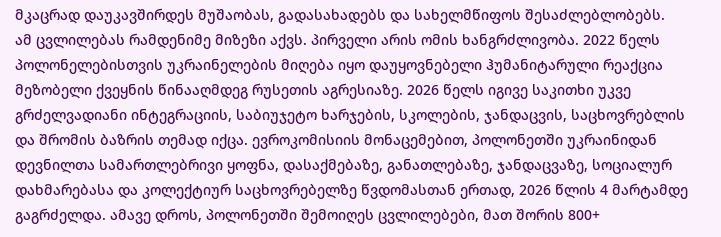მკაცრად დაუკავშირდეს მუშაობას, გადასახადებს და სახელმწიფოს შესაძლებლობებს.
ამ ცვლილებას რამდენიმე მიზეზი აქვს. პირველი არის ომის ხანგრძლივობა. 2022 წელს პოლონელებისთვის უკრაინელების მიღება იყო დაუყოვნებელი ჰუმანიტარული რეაქცია მეზობელი ქვეყნის წინააღმდეგ რუსეთის აგრესიაზე. 2026 წელს იგივე საკითხი უკვე გრძელვადიანი ინტეგრაციის, საბიუჯეტო ხარჯების, სკოლების, ჯანდაცვის, საცხოვრებლის და შრომის ბაზრის თემად იქცა. ევროკომისიის მონაცემებით, პოლონეთში უკრაინიდან დევნილთა სამართლებრივი ყოფნა, დასაქმებაზე, განათლებაზე, ჯანდაცვაზე, სოციალურ დახმარებასა და კოლექტიურ საცხოვრებელზე წვდომასთან ერთად, 2026 წლის 4 მარტამდე გაგრძელდა. ამავე დროს, პოლონეთში შემოიღეს ცვლილებები, მათ შორის 800+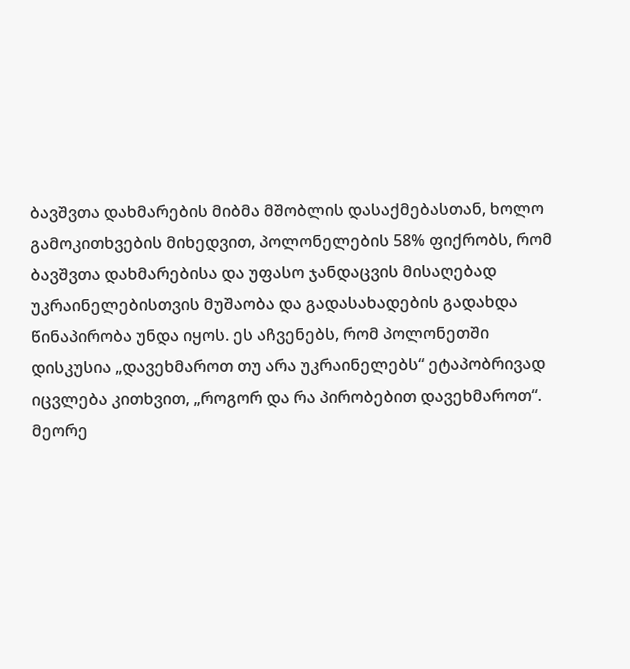ბავშვთა დახმარების მიბმა მშობლის დასაქმებასთან, ხოლო გამოკითხვების მიხედვით, პოლონელების 58% ფიქრობს, რომ ბავშვთა დახმარებისა და უფასო ჯანდაცვის მისაღებად უკრაინელებისთვის მუშაობა და გადასახადების გადახდა წინაპირობა უნდა იყოს. ეს აჩვენებს, რომ პოლონეთში დისკუსია „დავეხმაროთ თუ არა უკრაინელებს“ ეტაპობრივად იცვლება კითხვით, „როგორ და რა პირობებით დავეხმაროთ“.
მეორე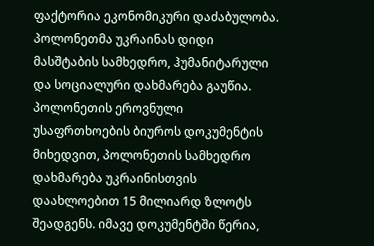ფაქტორია ეკონომიკური დაძაბულობა. პოლონეთმა უკრაინას დიდი მასშტაბის სამხედრო, ჰუმანიტარული და სოციალური დახმარება გაუწია. პოლონეთის ეროვნული უსაფრთხოების ბიუროს დოკუმენტის მიხედვით, პოლონეთის სამხედრო დახმარება უკრაინისთვის დაახლოებით 15 მილიარდ ზლოტს შეადგენს. იმავე დოკუმენტში წერია,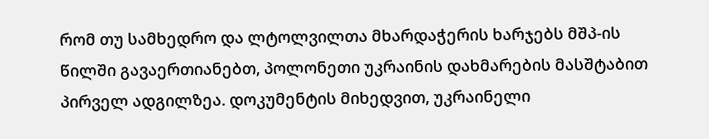რომ თუ სამხედრო და ლტოლვილთა მხარდაჭერის ხარჯებს მშპ-ის წილში გავაერთიანებთ, პოლონეთი უკრაინის დახმარების მასშტაბით პირველ ადგილზეა. დოკუმენტის მიხედვით, უკრაინელი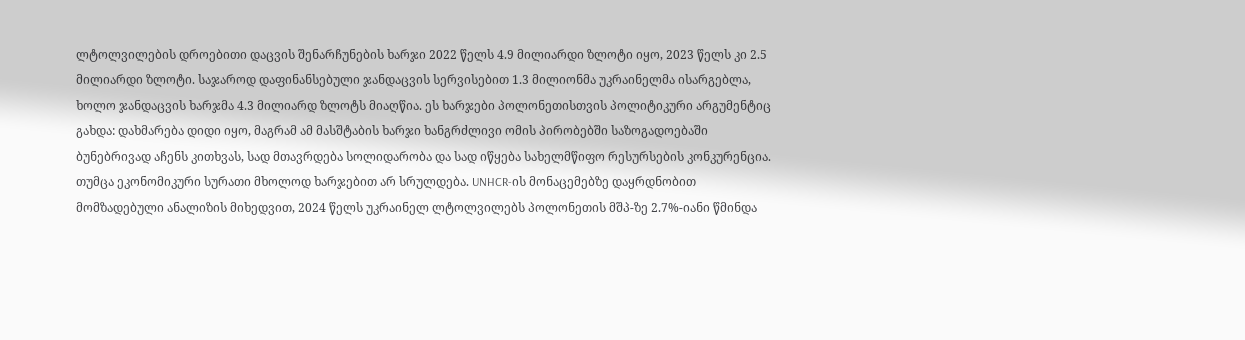ლტოლვილების დროებითი დაცვის შენარჩუნების ხარჯი 2022 წელს 4.9 მილიარდი ზლოტი იყო, 2023 წელს კი 2.5 მილიარდი ზლოტი. საჯაროდ დაფინანსებული ჯანდაცვის სერვისებით 1.3 მილიონმა უკრაინელმა ისარგებლა, ხოლო ჯანდაცვის ხარჯმა 4.3 მილიარდ ზლოტს მიაღწია. ეს ხარჯები პოლონეთისთვის პოლიტიკური არგუმენტიც გახდა: დახმარება დიდი იყო, მაგრამ ამ მასშტაბის ხარჯი ხანგრძლივი ომის პირობებში საზოგადოებაში ბუნებრივად აჩენს კითხვას, სად მთავრდება სოლიდარობა და სად იწყება სახელმწიფო რესურსების კონკურენცია.
თუმცა ეკონომიკური სურათი მხოლოდ ხარჯებით არ სრულდება. UNHCR-ის მონაცემებზე დაყრდნობით მომზადებული ანალიზის მიხედვით, 2024 წელს უკრაინელ ლტოლვილებს პოლონეთის მშპ-ზე 2.7%-იანი წმინდა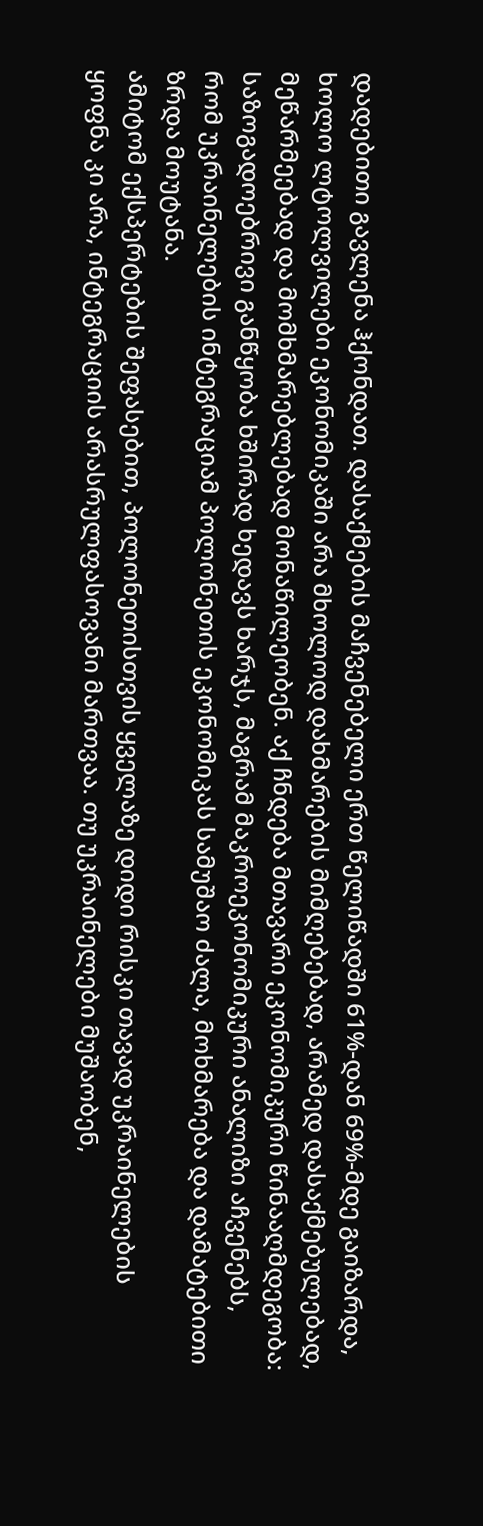დადებითი გავლენა ჰქონდათ. დასაქმების მაჩვენებელი ერთ წელიწადში 61%-დან 69%-მდე გაიზარდა, ხოლო ლტოლვილები ეკონომიკაში არა მხოლოდ დახმარების მიმღებებად, არამედ დასაქმებულებად, მეწარმეებად და მომხმარებლებად მონაწილეობენ. აქ ჩნდება მთავარი ეკონომიკური წინააღმდეგობა: საზოგადოებრივი განწყობა ხშირად ხედავს ხარჯს, მაგრამ მაკროეკონომიკური ანალიზი აჩვენებს, რომ უკრაინელების ინტეგრაციამ პოლონეთის ეკონომიკას სამუშაო ძალა, მოხმარება და დამატებითი ზრდა მოუტანა.
ამიტომ ექსპერტების შეფასებით, პოლონეთისთვის ყველაზე დიდი რისკი თავად უკრაინელების ყოფნა კი არა, ინტეგრაციის არასრულფასოვანი მართვაა. თუ უკრაინელები მუშაობენ,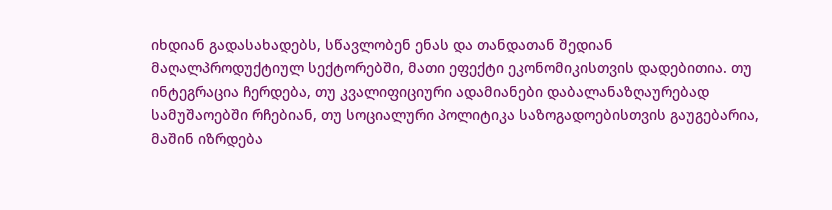იხდიან გადასახადებს, სწავლობენ ენას და თანდათან შედიან მაღალპროდუქტიულ სექტორებში, მათი ეფექტი ეკონომიკისთვის დადებითია. თუ ინტეგრაცია ჩერდება, თუ კვალიფიციური ადამიანები დაბალანაზღაურებად სამუშაოებში რჩებიან, თუ სოციალური პოლიტიკა საზოგადოებისთვის გაუგებარია, მაშინ იზრდება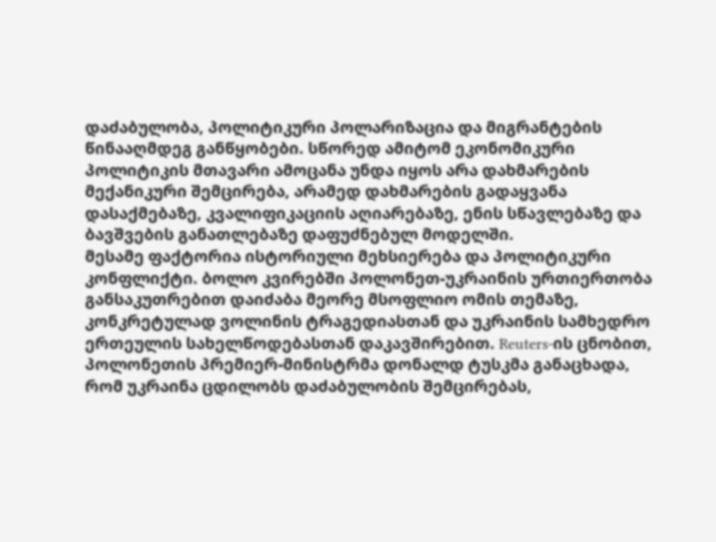დაძაბულობა, პოლიტიკური პოლარიზაცია და მიგრანტების წინააღმდეგ განწყობები. სწორედ ამიტომ ეკონომიკური პოლიტიკის მთავარი ამოცანა უნდა იყოს არა დახმარების მექანიკური შემცირება, არამედ დახმარების გადაყვანა დასაქმებაზე, კვალიფიკაციის აღიარებაზე, ენის სწავლებაზე და ბავშვების განათლებაზე დაფუძნებულ მოდელში.
მესამე ფაქტორია ისტორიული მეხსიერება და პოლიტიკური კონფლიქტი. ბოლო კვირებში პოლონეთ-უკრაინის ურთიერთობა განსაკუთრებით დაიძაბა მეორე მსოფლიო ომის თემაზე, კონკრეტულად ვოლინის ტრაგედიასთან და უკრაინის სამხედრო ერთეულის სახელწოდებასთან დაკავშირებით. Reuters-ის ცნობით, პოლონეთის პრემიერ-მინისტრმა დონალდ ტუსკმა განაცხადა, რომ უკრაინა ცდილობს დაძაბულობის შემცირებას,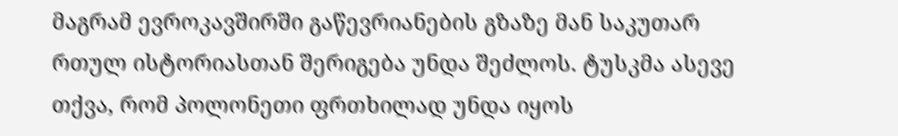მაგრამ ევროკავშირში გაწევრიანების გზაზე მან საკუთარ რთულ ისტორიასთან შერიგება უნდა შეძლოს. ტუსკმა ასევე თქვა, რომ პოლონეთი ფრთხილად უნდა იყოს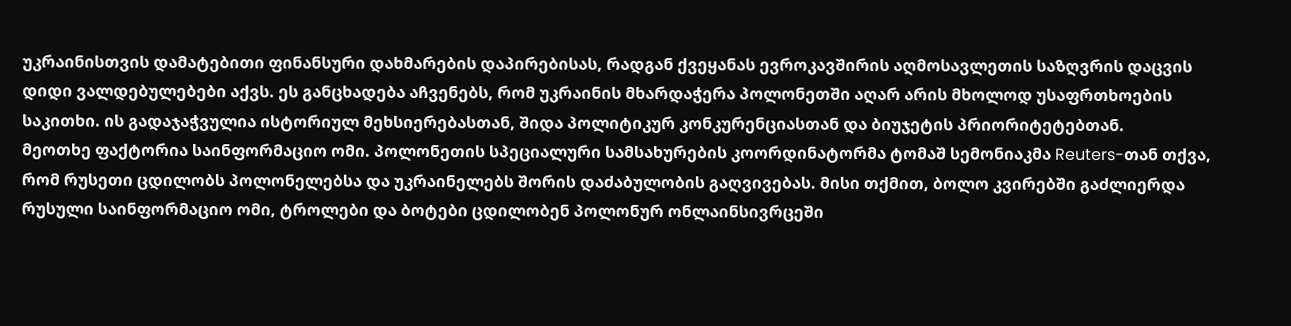უკრაინისთვის დამატებითი ფინანსური დახმარების დაპირებისას, რადგან ქვეყანას ევროკავშირის აღმოსავლეთის საზღვრის დაცვის დიდი ვალდებულებები აქვს. ეს განცხადება აჩვენებს, რომ უკრაინის მხარდაჭერა პოლონეთში აღარ არის მხოლოდ უსაფრთხოების საკითხი. ის გადაჯაჭვულია ისტორიულ მეხსიერებასთან, შიდა პოლიტიკურ კონკურენციასთან და ბიუჯეტის პრიორიტეტებთან.
მეოთხე ფაქტორია საინფორმაციო ომი. პოლონეთის სპეციალური სამსახურების კოორდინატორმა ტომაშ სემონიაკმა Reuters-თან თქვა, რომ რუსეთი ცდილობს პოლონელებსა და უკრაინელებს შორის დაძაბულობის გაღვივებას. მისი თქმით, ბოლო კვირებში გაძლიერდა რუსული საინფორმაციო ომი, ტროლები და ბოტები ცდილობენ პოლონურ ონლაინსივრცეში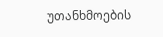უთანხმოების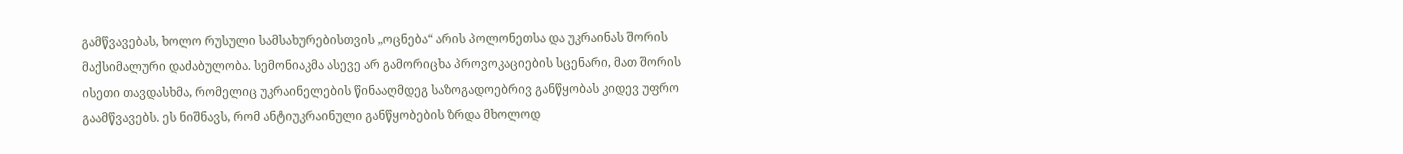გამწვავებას, ხოლო რუსული სამსახურებისთვის „ოცნება“ არის პოლონეთსა და უკრაინას შორის მაქსიმალური დაძაბულობა. სემონიაკმა ასევე არ გამორიცხა პროვოკაციების სცენარი, მათ შორის ისეთი თავდასხმა, რომელიც უკრაინელების წინააღმდეგ საზოგადოებრივ განწყობას კიდევ უფრო გაამწვავებს. ეს ნიშნავს, რომ ანტიუკრაინული განწყობების ზრდა მხოლოდ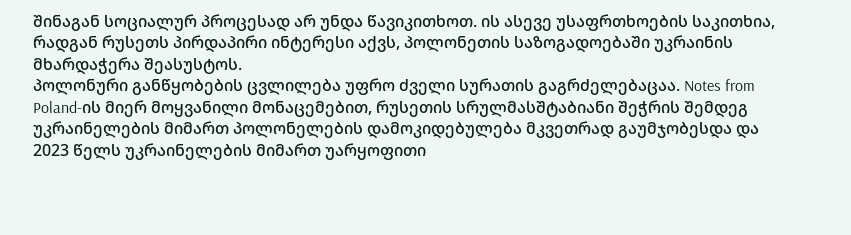შინაგან სოციალურ პროცესად არ უნდა წავიკითხოთ. ის ასევე უსაფრთხოების საკითხია, რადგან რუსეთს პირდაპირი ინტერესი აქვს, პოლონეთის საზოგადოებაში უკრაინის მხარდაჭერა შეასუსტოს.
პოლონური განწყობების ცვლილება უფრო ძველი სურათის გაგრძელებაცაა. Notes from Poland-ის მიერ მოყვანილი მონაცემებით, რუსეთის სრულმასშტაბიანი შეჭრის შემდეგ უკრაინელების მიმართ პოლონელების დამოკიდებულება მკვეთრად გაუმჯობესდა და 2023 წელს უკრაინელების მიმართ უარყოფითი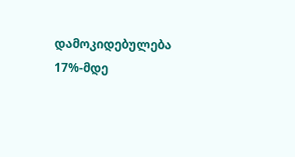დამოკიდებულება 17%-მდე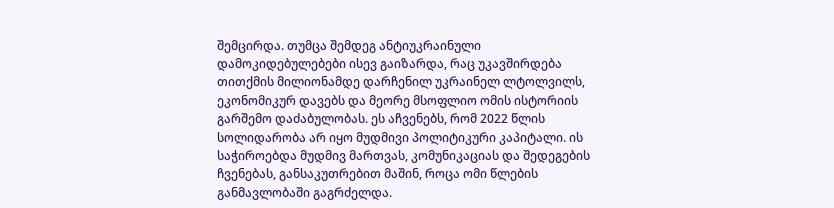შემცირდა. თუმცა შემდეგ ანტიუკრაინული დამოკიდებულებები ისევ გაიზარდა, რაც უკავშირდება თითქმის მილიონამდე დარჩენილ უკრაინელ ლტოლვილს, ეკონომიკურ დავებს და მეორე მსოფლიო ომის ისტორიის გარშემო დაძაბულობას. ეს აჩვენებს, რომ 2022 წლის სოლიდარობა არ იყო მუდმივი პოლიტიკური კაპიტალი. ის საჭიროებდა მუდმივ მართვას, კომუნიკაციას და შედეგების ჩვენებას, განსაკუთრებით მაშინ, როცა ომი წლების განმავლობაში გაგრძელდა.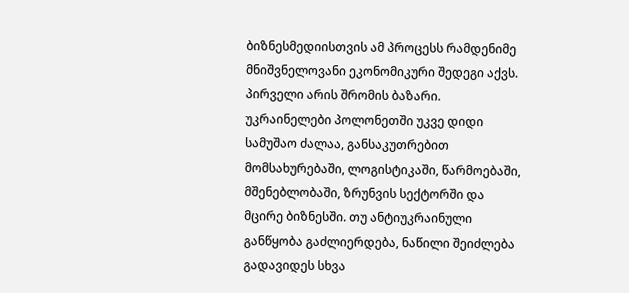ბიზნესმედიისთვის ამ პროცესს რამდენიმე მნიშვნელოვანი ეკონომიკური შედეგი აქვს. პირველი არის შრომის ბაზარი. უკრაინელები პოლონეთში უკვე დიდი სამუშაო ძალაა, განსაკუთრებით მომსახურებაში, ლოგისტიკაში, წარმოებაში, მშენებლობაში, ზრუნვის სექტორში და მცირე ბიზნესში. თუ ანტიუკრაინული განწყობა გაძლიერდება, ნაწილი შეიძლება გადავიდეს სხვა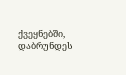ქვეყნებში, დაბრუნდეს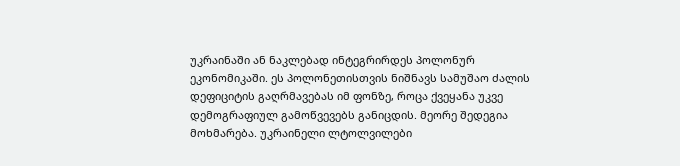უკრაინაში ან ნაკლებად ინტეგრირდეს პოლონურ ეკონომიკაში. ეს პოლონეთისთვის ნიშნავს სამუშაო ძალის დეფიციტის გაღრმავებას იმ ფონზე, როცა ქვეყანა უკვე დემოგრაფიულ გამოწვევებს განიცდის. მეორე შედეგია მოხმარება. უკრაინელი ლტოლვილები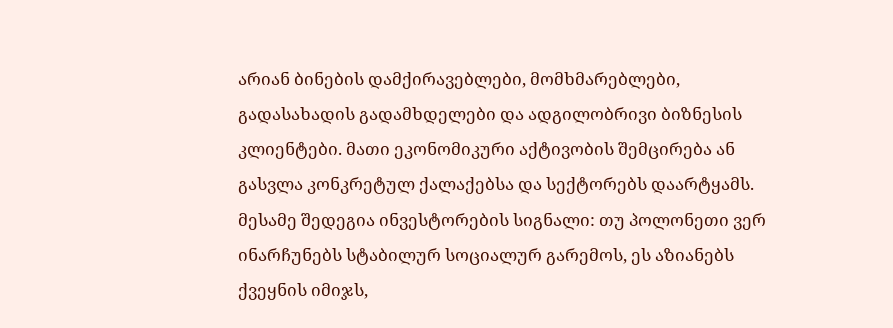არიან ბინების დამქირავებლები, მომხმარებლები, გადასახადის გადამხდელები და ადგილობრივი ბიზნესის კლიენტები. მათი ეკონომიკური აქტივობის შემცირება ან გასვლა კონკრეტულ ქალაქებსა და სექტორებს დაარტყამს. მესამე შედეგია ინვესტორების სიგნალი: თუ პოლონეთი ვერ ინარჩუნებს სტაბილურ სოციალურ გარემოს, ეს აზიანებს ქვეყნის იმიჯს,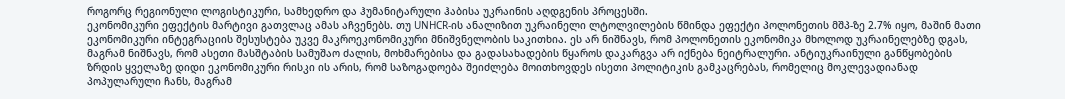როგორც რეგიონული ლოგისტიკური, სამხედრო და ჰუმანიტარული ჰაბისა უკრაინის აღდგენის პროცესში.
ეკონომიკური ეფექტის მარტივი გათვლაც ამას აჩვენებს. თუ UNHCR-ის ანალიზით უკრაინელი ლტოლვილების წმინდა ეფექტი პოლონეთის მშპ-ზე 2.7% იყო, მაშინ მათი ეკონომიკური ინტეგრაციის შესუსტება უკვე მაკროეკონომიკური მნიშვნელობის საკითხია. ეს არ ნიშნავს, რომ პოლონეთის ეკონომიკა მხოლოდ უკრაინელებზე დგას, მაგრამ ნიშნავს, რომ ასეთი მასშტაბის სამუშაო ძალის, მოხმარებისა და გადასახადების წყაროს დაკარგვა არ იქნება ნეიტრალური. ანტიუკრაინული განწყობების ზრდის ყველაზე დიდი ეკონომიკური რისკი ის არის, რომ საზოგადოება შეიძლება მოითხოვდეს ისეთი პოლიტიკის გამკაცრებას, რომელიც მოკლევადიანად პოპულარული ჩანს, მაგრამ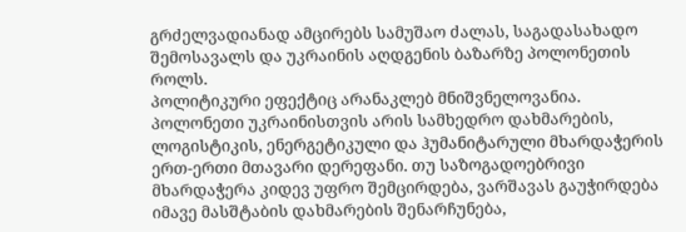გრძელვადიანად ამცირებს სამუშაო ძალას, საგადასახადო შემოსავალს და უკრაინის აღდგენის ბაზარზე პოლონეთის როლს.
პოლიტიკური ეფექტიც არანაკლებ მნიშვნელოვანია. პოლონეთი უკრაინისთვის არის სამხედრო დახმარების, ლოგისტიკის, ენერგეტიკული და ჰუმანიტარული მხარდაჭერის ერთ-ერთი მთავარი დერეფანი. თუ საზოგადოებრივი მხარდაჭერა კიდევ უფრო შემცირდება, ვარშავას გაუჭირდება იმავე მასშტაბის დახმარების შენარჩუნება,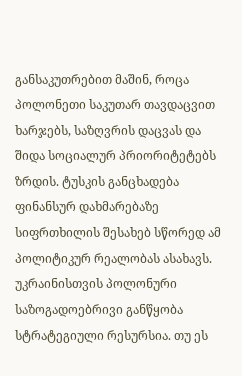განსაკუთრებით მაშინ, როცა პოლონეთი საკუთარ თავდაცვით ხარჯებს, საზღვრის დაცვას და შიდა სოციალურ პრიორიტეტებს ზრდის. ტუსკის განცხადება ფინანსურ დახმარებაზე სიფრთხილის შესახებ სწორედ ამ პოლიტიკურ რეალობას ასახავს. უკრაინისთვის პოლონური საზოგადოებრივი განწყობა სტრატეგიული რესურსია. თუ ეს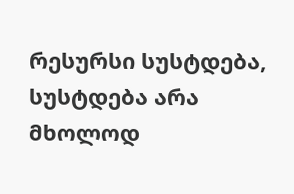რესურსი სუსტდება, სუსტდება არა მხოლოდ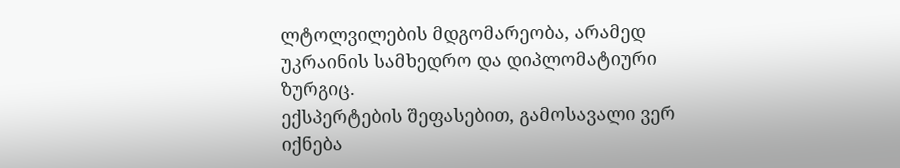ლტოლვილების მდგომარეობა, არამედ უკრაინის სამხედრო და დიპლომატიური ზურგიც.
ექსპერტების შეფასებით, გამოსავალი ვერ იქნება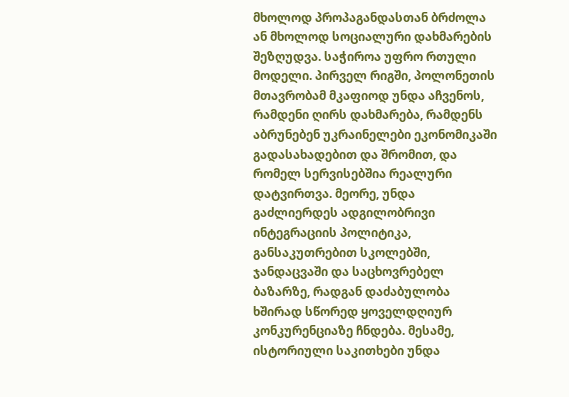მხოლოდ პროპაგანდასთან ბრძოლა ან მხოლოდ სოციალური დახმარების შეზღუდვა. საჭიროა უფრო რთული მოდელი. პირველ რიგში, პოლონეთის მთავრობამ მკაფიოდ უნდა აჩვენოს, რამდენი ღირს დახმარება, რამდენს აბრუნებენ უკრაინელები ეკონომიკაში გადასახადებით და შრომით, და რომელ სერვისებშია რეალური დატვირთვა. მეორე, უნდა გაძლიერდეს ადგილობრივი ინტეგრაციის პოლიტიკა, განსაკუთრებით სკოლებში, ჯანდაცვაში და საცხოვრებელ ბაზარზე, რადგან დაძაბულობა ხშირად სწორედ ყოველდღიურ კონკურენციაზე ჩნდება. მესამე, ისტორიული საკითხები უნდა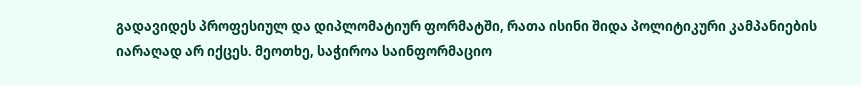გადავიდეს პროფესიულ და დიპლომატიურ ფორმატში, რათა ისინი შიდა პოლიტიკური კამპანიების იარაღად არ იქცეს. მეოთხე, საჭიროა საინფორმაციო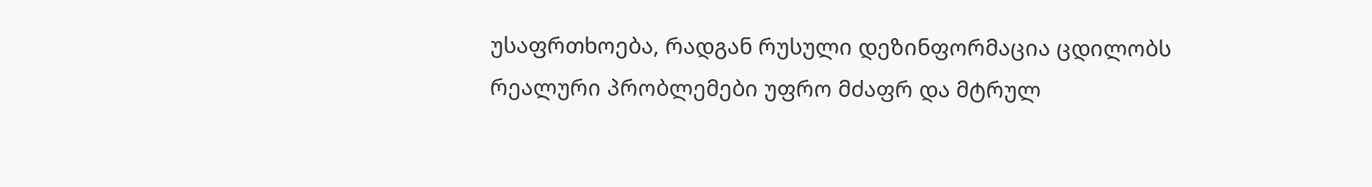უსაფრთხოება, რადგან რუსული დეზინფორმაცია ცდილობს რეალური პრობლემები უფრო მძაფრ და მტრულ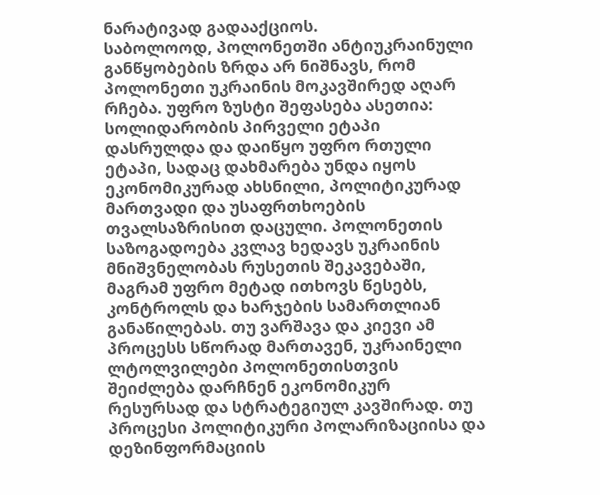ნარატივად გადააქციოს.
საბოლოოდ, პოლონეთში ანტიუკრაინული განწყობების ზრდა არ ნიშნავს, რომ პოლონეთი უკრაინის მოკავშირედ აღარ რჩება. უფრო ზუსტი შეფასება ასეთია: სოლიდარობის პირველი ეტაპი დასრულდა და დაიწყო უფრო რთული ეტაპი, სადაც დახმარება უნდა იყოს ეკონომიკურად ახსნილი, პოლიტიკურად მართვადი და უსაფრთხოების თვალსაზრისით დაცული. პოლონეთის საზოგადოება კვლავ ხედავს უკრაინის მნიშვნელობას რუსეთის შეკავებაში, მაგრამ უფრო მეტად ითხოვს წესებს, კონტროლს და ხარჯების სამართლიან განაწილებას. თუ ვარშავა და კიევი ამ პროცესს სწორად მართავენ, უკრაინელი ლტოლვილები პოლონეთისთვის შეიძლება დარჩნენ ეკონომიკურ რესურსად და სტრატეგიულ კავშირად. თუ პროცესი პოლიტიკური პოლარიზაციისა და დეზინფორმაციის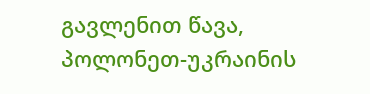გავლენით წავა, პოლონეთ-უკრაინის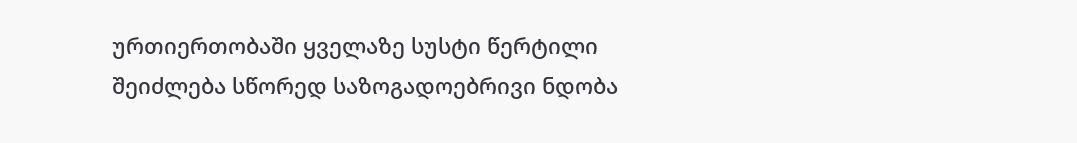ურთიერთობაში ყველაზე სუსტი წერტილი შეიძლება სწორედ საზოგადოებრივი ნდობა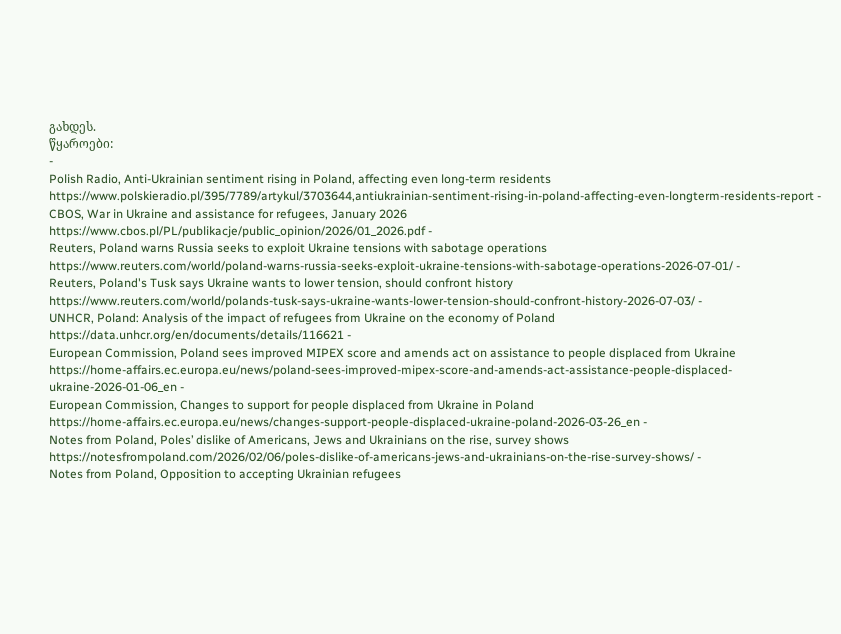გახდეს.
წყაროები:
-
Polish Radio, Anti-Ukrainian sentiment rising in Poland, affecting even long-term residents
https://www.polskieradio.pl/395/7789/artykul/3703644,antiukrainian-sentiment-rising-in-poland-affecting-even-longterm-residents-report -
CBOS, War in Ukraine and assistance for refugees, January 2026
https://www.cbos.pl/PL/publikacje/public_opinion/2026/01_2026.pdf -
Reuters, Poland warns Russia seeks to exploit Ukraine tensions with sabotage operations
https://www.reuters.com/world/poland-warns-russia-seeks-exploit-ukraine-tensions-with-sabotage-operations-2026-07-01/ -
Reuters, Poland's Tusk says Ukraine wants to lower tension, should confront history
https://www.reuters.com/world/polands-tusk-says-ukraine-wants-lower-tension-should-confront-history-2026-07-03/ -
UNHCR, Poland: Analysis of the impact of refugees from Ukraine on the economy of Poland
https://data.unhcr.org/en/documents/details/116621 -
European Commission, Poland sees improved MIPEX score and amends act on assistance to people displaced from Ukraine
https://home-affairs.ec.europa.eu/news/poland-sees-improved-mipex-score-and-amends-act-assistance-people-displaced-ukraine-2026-01-06_en -
European Commission, Changes to support for people displaced from Ukraine in Poland
https://home-affairs.ec.europa.eu/news/changes-support-people-displaced-ukraine-poland-2026-03-26_en -
Notes from Poland, Poles’ dislike of Americans, Jews and Ukrainians on the rise, survey shows
https://notesfrompoland.com/2026/02/06/poles-dislike-of-americans-jews-and-ukrainians-on-the-rise-survey-shows/ -
Notes from Poland, Opposition to accepting Ukrainian refugees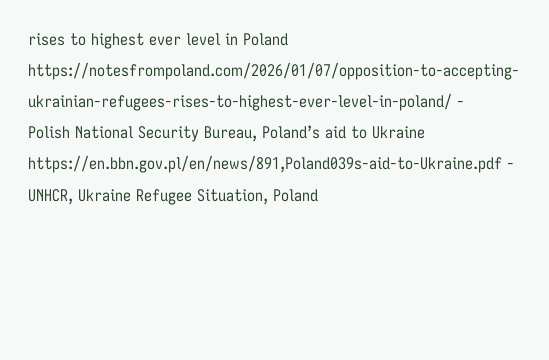rises to highest ever level in Poland
https://notesfrompoland.com/2026/01/07/opposition-to-accepting-ukrainian-refugees-rises-to-highest-ever-level-in-poland/ -
Polish National Security Bureau, Poland’s aid to Ukraine
https://en.bbn.gov.pl/en/news/891,Poland039s-aid-to-Ukraine.pdf -
UNHCR, Ukraine Refugee Situation, Poland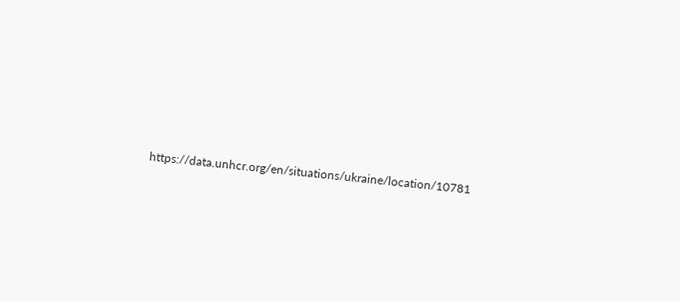https://data.unhcr.org/en/situations/ukraine/location/10781